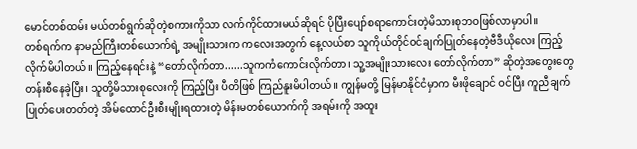မောင်တစ်ထမ်း မယ်တစ်ရွက်ဆိုတဲ့စကားကိုသာ လက်ကိုင်ထားမယ်ဆိုရင် ပိုပြီးပျော်စရာကောင်းတဲ့မိသားစုဘဝဖြစ်လာမှာပါ။
တစ်ရက်က နာမည်ကြီးတစ်ယောက်ရဲ့ အမျိုးသားက ကလေးအတွက် နေ့လယ်စာ သူကိုယ်တိုင်ဝင်ချက်ပြုတ်နေတဲ့ဗီဒီယိုလေး ကြည့်လိုက်မိပါတယ်။ ကြည့်နေရင်းနဲ့ “တော်လိုက်တာ......သူကကံကောင်းလိုက်တာ၊ သူ့အမျိုးသားလေး တော်လိုက်တာ” ဆိုတဲ့အတွေးတွေတန်းစီနေခဲ့ပြီး၊ သူတို့မိသားစုလေးကို ကြည့်ပြီး ပီတိဖြစ် ကြည်နူးမိပါတယ်။ ကျွန်မတို့ မြန်မာနိုင်ငံမှာက မီးဖိုချောင် ဝင်ပြီး ကူညီချက်ပြုတ်ပေးတတ်တဲ့ အိမ်ထောင်ဦးစီးမျိုးရထားတဲ့ မိန်းမတစ်ယောက်ကို အရမ်းကို အထူး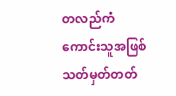တလည်ကံကောင်းသူအဖြစ်သတ်မှတ်တတ်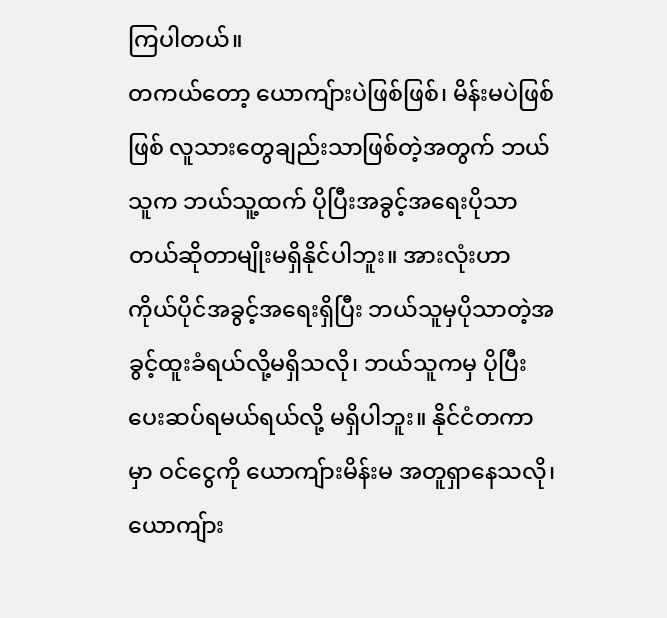ကြပါတယ်။
တကယ်တော့ ယောကျ်ားပဲဖြစ်ဖြစ်၊ မိန်းမပဲဖြစ်ဖြစ် လူသားတွေချည်းသာဖြစ်တဲ့အတွက် ဘယ်သူက ဘယ်သူ့ထက် ပိုပြီးအခွင့်အရေးပိုသာတယ်ဆိုတာမျိုးမရှိနိုင်ပါဘူး။ အားလုံးဟာ ကိုယ်ပိုင်အခွင့်အရေးရှိပြီး ဘယ်သူမှပိုသာတဲ့အခွင့်ထူးခံရယ်လို့မရှိသလို၊ ဘယ်သူကမှ ပိုပြီး ပေးဆပ်ရမယ်ရယ်လို့ မရှိပါဘူး။ နိုင်ငံတကာမှာ ဝင်ငွေကို ယောကျ်ားမိန်းမ အတူရှာနေသလို၊ ယောကျ်ား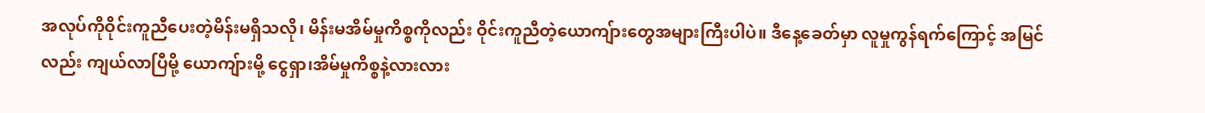အလုပ်ကိုဝိုင်းကူညီပေးတဲ့မိန်းမရှိသလို၊ မိန်းမအိမ်မှုကိစ္စကိုလည်း ဝိုင်းကူညီတဲ့ယောကျ်ားတွေအများကြီးပါပဲ။ ဒီနေ့ခေတ်မှာ လူမှုကွန်ရက်ကြောင့် အမြင်လည်း ကျယ်လာပြီမို့ ယောကျ်ားမို့ ငွေရှာ၊အိမ်မှုကိစ္စနဲ့လားလား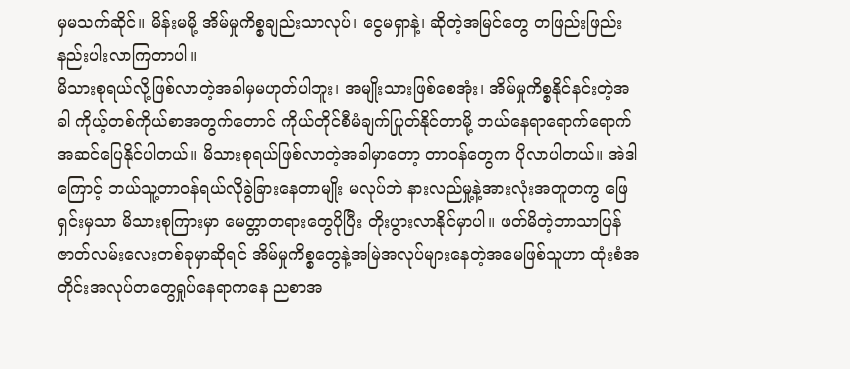မှမသက်ဆိုင်။ မိန်းမမို့ အိမ်မှုကိစ္စချည်းသာလုပ်၊ ငွေမရှာနဲ့၊ ဆိုတဲ့အမြင်တွေ တဖြည်းဖြည်းနည်းပါးလာကြတာပါ။
မိသားစုရယ်လို့ဖြစ်လာတဲ့အခါမှမဟုတ်ပါဘူး၊ အမျိုးသားဖြစ်စေအုံး၊ အိမ်မှုကိစ္စနိုင်နင်းတဲ့အခါ ကိုယ့်တစ်ကိုယ်စာအတွက်တောင် ကိုယ်တိုင်စီမံချက်ပြုတ်နိုင်တာမို့ ဘယ်နေရာရောက်ရောက်အဆင်ပြေနိုင်ပါတယ်။ မိသားစုရယ်ဖြစ်လာတဲ့အခါမှာတော့ တာဝန်တွေက ပိုလာပါတယ်။ အဲဒါကြောင့် ဘယ်သူ့တာဝန်ရယ်လိုခွဲခြားနေတာမျိုး မလုပ်ဘဲ နားလည်မှု့နဲ့အားလုံးအတူတကွ ဖြေရှင်းမှသာ မိသားစုကြားမှာ မေတ္တာတရားတွေပိုပြီး တိုးပွားလာနိုင်မှာပါ။ ဖတ်မိတဲ့ဘာသာပြန်ဇာတ်လမ်းလေးတစ်ခုမှာဆိုရင် အိမ်မှုကိစ္စတွေနဲ့အမြဲအလုပ်များနေတဲ့အမေဖြစ်သူဟာ ထုံးစံအတိုင်းအလုပ်တတွေရှုပ်နေရာကနေ ညစာအ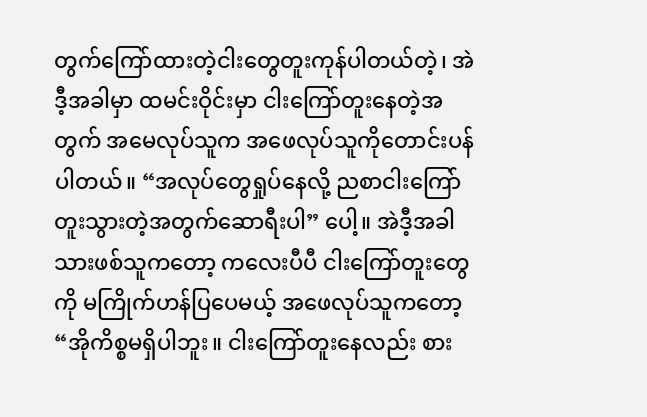တွက်ကြော်ထားတဲ့ငါးတွေတူးကုန်ပါတယ်တဲ့၊ အဲဒီ့အခါမှာ ထမင်းဝိုင်းမှာ ငါးကြော်တူးနေတဲ့အတွက် အမေလုပ်သူက အဖေလုပ်သူကိုတောင်းပန်ပါတယ်။ “အလုပ်တွေရှုပ်နေလို့ ညစာငါးကြော်တူးသွားတဲ့အတွက်ဆောရီးပါ” ပေါ့။ အဲဒီ့အခါ သားဖစ်သူကတော့ ကလေးပီပီ ငါးကြော်တူးတွေကို မကြိုက်ဟန်ပြပေမယ့် အဖေလုပ်သူကတော့ “အိုကိစ္စမရှိပါဘူး။ ငါးကြော်တူးနေလည်း စား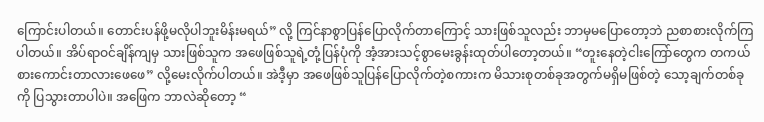ကြောင်းပါတယ်။ တောင်းပန်ဖို့မလိုပါဘူးမိန်းမရယ်” လို့ ကြင်နာစွာပြန်ပြောလိုက်တာကြောင့် သားဖြစ်သူလည်း ဘာမှမပြောတော့ဘဲ ညစာစားလိုက်ကြပါတယ်။ အိပ်ရာဝင်ချိန်ကျမှ သားဖြစ်သူက အဖေဖြစ်သူရဲ့တုံ့ပြန်ပုံကို အံ့အားသင့်စွာမေးခွန်းထုတ်ပါတော့တယ်။ “တူးနေတဲ့ငါးကြော်တွေက တကယ်စားကောင်းတာလားဖေဖေ” လို့မေးလိုက်ပါတယ်။ အဲဒီ့မှာ အဖေဖြစ်သူပြန်ပြောလိုက်တဲ့စကားက မိသားစုတစ်ခုအတွက်မရှိမဖြစ်တဲ့ သော့ချက်တစ်ခုကို ပြသွားတာပါပဲ။ အဖြေက ဘာလဲဆိုတော့ “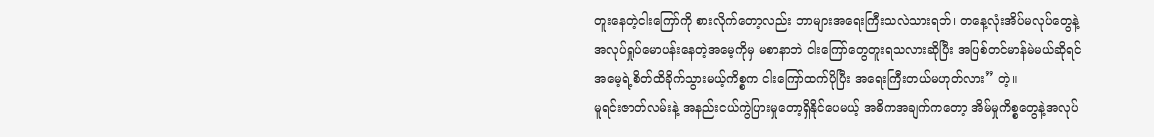တူးနေတဲ့ငါးကြော်ကို စားလိုက်တော့လည်း ဘာများအရေးကြီးသလဲသားရဘ်၊ တနေ့လုံးအိပ်မလုပ်တွေနဲ့ အလုပ်ရှုပ်မောပန်းနေတဲ့အမေ့ကိုမှ မစာနာဘဲ ငါးကြော်တွေတူးရသလားဆိုပြီး အပြစ်တင်မာန်မဲမယ်ဆိုရင် အမေ့ရဲ့စိတ်ထိခိုက်သွားမယ့်ကိစ္စက ငါးကြော်ထက်ပိုပြီး အရေးကြီးတယ်မဟုတ်လား” တဲ့။
မူရင်းဇာတ်လမ်းနဲ့ အနည်းငယ်ကွဲပြားမှုတော့ရှိနိုင်ပေမယ့် အဓိကအချက်ကတော့ အိမ်မှုကိစ္စတွေနဲ့အလုပ်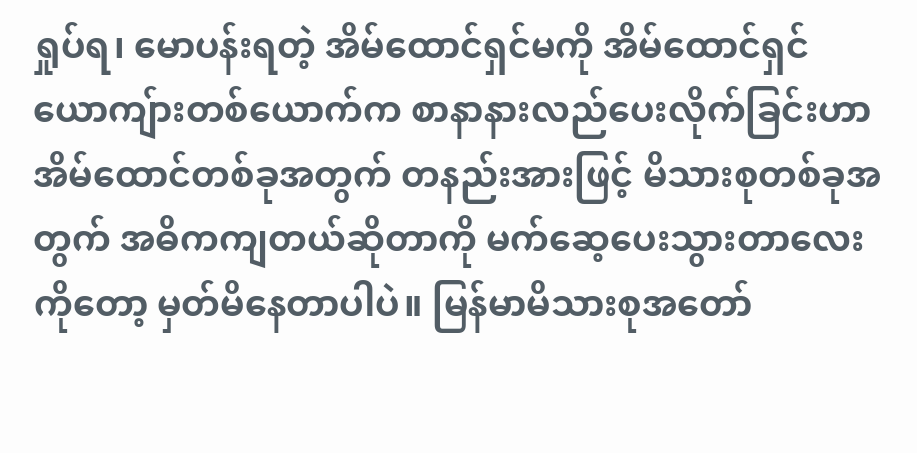ရှုပ်ရ၊ မောပန်းရတဲ့ အိမ်ထောင်ရှင်မကို အိမ်ထောင်ရှင်ယောကျ်ားတစ်ယောက်က စာနာနားလည်ပေးလိုက်ခြင်းဟာ အိမ်ထောင်တစ်ခုအတွက် တနည်းအားဖြင့် မိသားစုတစ်ခုအတွက် အဓိကကျတယ်ဆိုတာကို မက်ဆေ့ပေးသွားတာလေးကိုတော့ မှတ်မိနေတာပါပဲ။ မြန်မာမိသားစုအတော်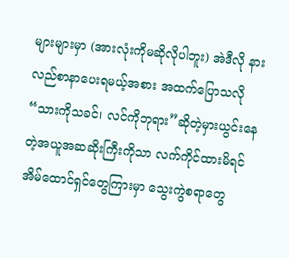များများမှာ (အားလုံးကိုမဆိုလိုပါဘူး) အဲဒီလို နားလည်စာနာပေးရမယ့်အစား အထက်ပြောသလို “သားကိုသခင်၊ လင်ကိုဘုရား”ဆိုတဲ့မှားယွင်းနေတဲ့အယူအဆဆိုးကြီးကိုသာ လက်ကိုင်ထားမိရင်အိမ်ထောင်ရှင်တွေကြားမှာ သွေးကွဲစရာတွေ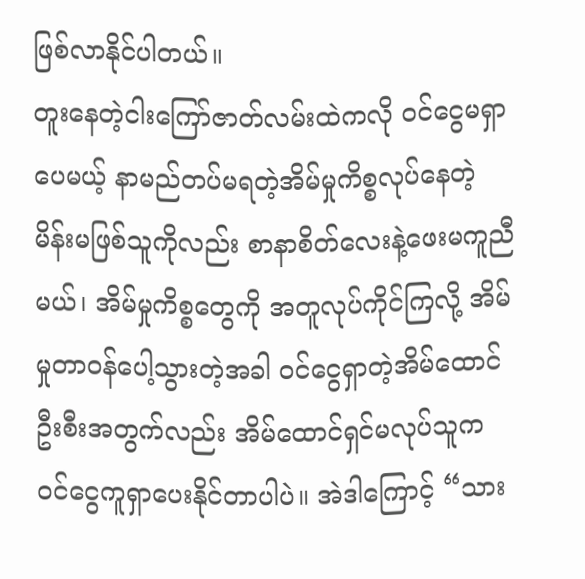ဖြစ်လာနိုင်ပါတယ်။
တူးနေတဲ့ငါးကြော်ဇာတ်လမ်းထဲကလို ဝင်ငွေမရှာပေမယ့် နာမည်တပ်မရတဲ့အိမ်မှုကိစ္စလုပ်နေတဲ့ မိန်းမဖြစ်သူကိုလည်း စာနာစိတ်လေးနဲ့ဖေးမကူညီမယ်၊ အိမ်မှုကိစ္စတွေကို အတူလုပ်ကိုင်ကြလို့ အိမ်မှုတာဝန်ပေါ့သွားတဲ့အခါ ဝင်ငွေရှာတဲ့အိမ်ထောင်ဦးစီးအတွက်လည်း အိမ်ထောင်ရှင်မလုပ်သူက ဝင်ငွေကူရှာပေးနိုင်တာပါပဲ။ အဲဒါကြောင့် “သား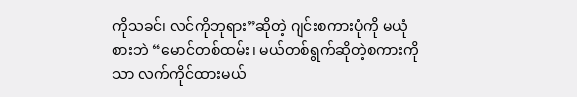ကိုသခင်၊ လင်ကိုဘုရား”ဆိုတဲ့ ဂျင်းစကားပုံကို မယုံစားဘဲ “မောင်တစ်ထမ်း၊ မယ်တစ်ရွက်ဆိုတဲ့စကားကိုသာ လက်ကိုင်ထားမယ်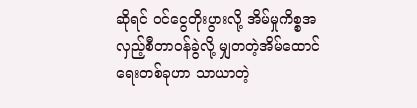ဆိုရင် ဝင်ငွေတိုးပွားလို့ အိမ်မှုကိစ္စအလှည့်စီတာဝန်ခွဲလို့ မျှတတဲ့အိမ်ထောင်ရေးတစ်ခုဟာ သာယာတဲ့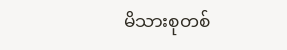မိသားစုတစ်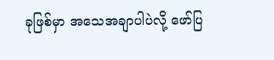ခုဖြစ်မှာ အသေအချာပါပဲလို့ ဖော်ပြ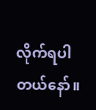လိုက်ရပါတယ်နော်။